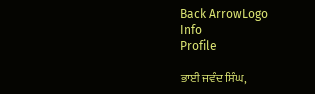Back ArrowLogo
Info
Profile

ਭਾਈ ਜਵੰਦ ਸਿੰਘ,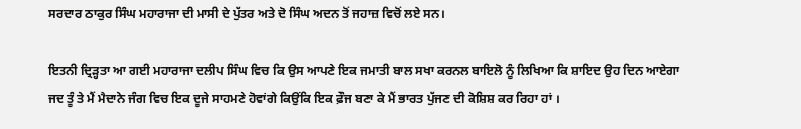ਸਰਦਾਰ ਠਾਕੁਰ ਸਿੰਘ ਮਹਾਰਾਜਾ ਦੀ ਮਾਸੀ ਦੇ ਪੁੱਤਰ ਅਤੇ ਦੋ ਸਿੰਘ ਅਦਨ ਤੋਂ ਜਹਾਜ਼ ਵਿਚੋਂ ਲਏ ਸਨ।

ਇਤਨੀ ਦ੍ਰਿੜ੍ਹਤਾ ਆ ਗਈ ਮਹਾਰਾਜਾ ਦਲੀਪ ਸਿੰਘ ਵਿਚ ਕਿ ਉਸ ਆਪਣੇ ਇਕ ਜਮਾਤੀ ਬਾਲ ਸਖਾ ਕਰਨਲ ਬਾਇਲੋ ਨੂੰ ਲਿਖਿਆ ਕਿ ਸ਼ਾਇਦ ਉਹ ਦਿਨ ਆਏਗਾ ਜਦ ਤੂੰ ਤੇ ਮੈਂ ਮੈਦਾਨੇ ਜੰਗ ਵਿਚ ਇਕ ਦੂਜੇ ਸਾਹਮਣੇ ਹੋਵਾਂਗੇ ਕਿਉਂਕਿ ਇਕ ਫ਼ੌਜ ਬਣਾ ਕੇ ਮੈਂ ਭਾਰਤ ਪੁੱਜਣ ਦੀ ਕੋਸ਼ਿਸ਼ ਕਰ ਰਿਹਾ ਹਾਂ ।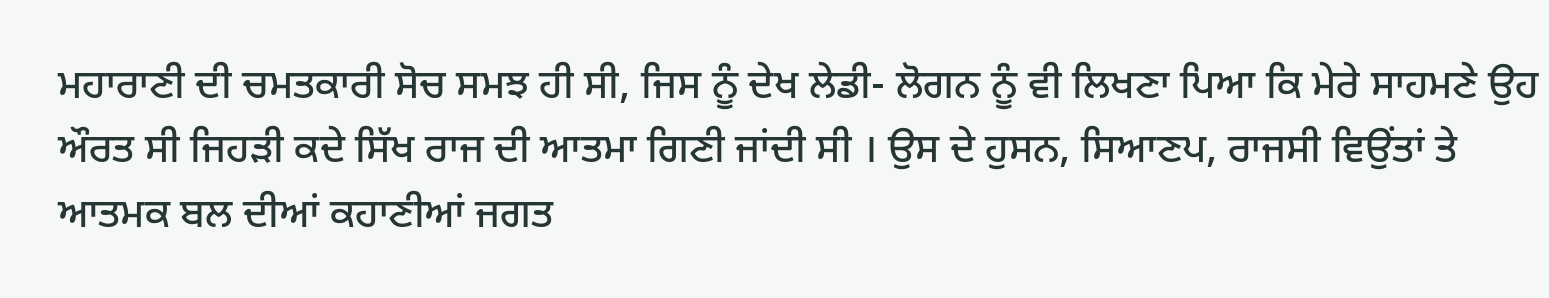ਮਹਾਰਾਣੀ ਦੀ ਚਮਤਕਾਰੀ ਸੋਚ ਸਮਝ ਹੀ ਸੀ, ਜਿਸ ਨੂੰ ਦੇਖ ਲੇਡੀ- ਲੋਗਨ ਨੂੰ ਵੀ ਲਿਖਣਾ ਪਿਆ ਕਿ ਮੇਰੇ ਸਾਹਮਣੇ ਉਹ ਔਰਤ ਸੀ ਜਿਹੜੀ ਕਦੇ ਸਿੱਖ ਰਾਜ ਦੀ ਆਤਮਾ ਗਿਣੀ ਜਾਂਦੀ ਸੀ । ਉਸ ਦੇ ਹੁਸਨ, ਸਿਆਣਪ, ਰਾਜਸੀ ਵਿਉਂਤਾਂ ਤੇ ਆਤਮਕ ਬਲ ਦੀਆਂ ਕਹਾਣੀਆਂ ਜਗਤ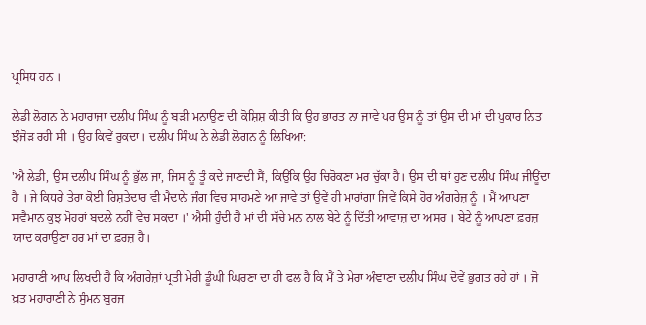ਪ੍ਰਸਿਧ ਹਨ ।

ਲੇਡੀ ਲੋਗਨ ਨੇ ਮਹਾਰਾਜਾ ਦਲੀਪ ਸਿੰਘ ਨੂੰ ਬੜੀ ਮਨਾਉਣ ਦੀ ਕੋਸ਼ਿਸ਼ ਕੀਤੀ ਕਿ ਉਹ ਭਾਰਤ ਨਾ ਜਾਵੇ ਪਰ ਉਸ ਨੂੰ ਤਾਂ ਉਸ ਦੀ ਮਾਂ ਦੀ ਪੁਕਾਰ ਨਿਤ ਝੰਜੋੜ ਰਹੀ ਸੀ । ਉਹ ਕਿਵੇਂ ਰੁਕਦਾ। ਦਲੀਪ ਸਿੰਘ ਨੇ ਲੇਡੀ ਲੋਗਨ ਨੂੰ ਲਿਖਿਆ:

'ਐ ਲੇਡੀ, ਉਸ ਦਲੀਪ ਸਿੰਘ ਨੂੰ ਭੁੱਲ ਜਾ, ਜਿਸ ਨੂੰ ਤੂੰ ਕਦੇ ਜਾਣਦੀ ਸੈਂ, ਕਿਉਂਕਿ ਉਹ ਚਿਰੋਕਣਾ ਮਰ ਚੁੱਕਾ ਹੈ। ਉਸ ਦੀ ਥਾਂ ਹੁਣ ਦਲੀਪ ਸਿੰਘ ਜੀਊਂਦਾ ਹੈ । ਜੇ ਕਿਧਰੇ ਤੇਰਾ ਕੋਈ ਰਿਸ਼ਤੇਦਾਰ ਵੀ ਮੈਦਾਨੇ ਜੰਗ ਵਿਚ ਸਾਹਮਣੇ ਆ ਜਾਵੇ ਤਾਂ ਉਵੇਂ ਹੀ ਮਾਰਾਂਗਾ ਜਿਵੇਂ ਕਿਸੇ ਹੋਰ ਅੰਗਰੇਜ਼ ਨੂੰ । ਮੈਂ ਆਪਣਾ ਸਵੈਮਾਨ ਕੁਝ ਮੋਹਰਾਂ ਬਦਲੇ ਨਹੀਂ ਵੇਚ ਸਕਦਾ ।' ਐਸੀ ਹੁੰਦੀ ਹੈ ਮਾਂ ਦੀ ਸੱਚੇ ਮਨ ਨਾਲ ਬੇਟੇ ਨੂੰ ਦਿੱਤੀ ਆਵਾਜ਼ ਦਾ ਅਸਰ । ਬੇਟੇ ਨੂੰ ਆਪਣਾ ਫ਼ਰਜ਼ ਯਾਦ ਕਰਾਉਣਾ ਹਰ ਮਾਂ ਦਾ ਫ਼ਰਜ਼ ਹੈ।

ਮਹਾਰਾਣੀ ਆਪ ਲਿਖਦੀ ਹੈ ਕਿ ਅੰਗਰੇਜ਼ਾਂ ਪ੍ਰਤੀ ਮੇਰੀ ਡੂੰਘੀ ਘਿਰਣਾ ਦਾ ਹੀ ਫਲ ਹੈ ਕਿ ਮੈਂ ਤੇ ਮੇਰਾ ਅੰਞਾਣਾ ਦਲੀਪ ਸਿੰਘ ਦੋਵੇਂ ਭੁਗਤ ਰਹੇ ਹਾਂ । ਜੋ ਖ਼ਤ ਮਹਾਰਾਣੀ ਨੇ ਸੁੰਮਨ ਬੁਰਜ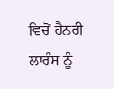ਵਿਚੋਂ ਹੈਨਰੀ ਲਾਰੰਸ ਨੂੰ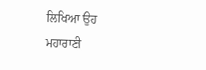ਲਿਖਿਆ ਉਹ ਮਹਾਰਾਣੀ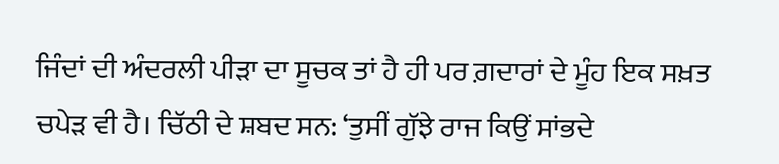ਜਿੰਦਾਂ ਦੀ ਅੰਦਰਲੀ ਪੀੜਾ ਦਾ ਸੂਚਕ ਤਾਂ ਹੈ ਹੀ ਪਰ ਗ਼ਦਾਰਾਂ ਦੇ ਮੂੰਹ ਇਕ ਸਖ਼ਤ ਚਪੇੜ ਵੀ ਹੈ। ਚਿੱਠੀ ਦੇ ਸ਼ਬਦ ਸਨ: ‘ਤੁਸੀਂ ਗੁੱਝੇ ਰਾਜ ਕਿਉਂ ਸਾਂਭਦੇ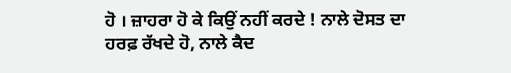ਹੋ । ਜ਼ਾਹਰਾ ਹੋ ਕੇ ਕਿਉਂ ਨਹੀਂ ਕਰਦੇ ! ਨਾਲੇ ਦੋਸਤ ਦਾ ਹਰਫ਼ ਰੱਖਦੇ ਹੋ, ਨਾਲੇ ਕੈਦ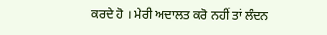ਕਰਦੇ ਹੋ । ਮੇਰੀ ਅਦਾਲਤ ਕਰੋ ਨਹੀਂ ਤਾਂ ਲੰਦਨ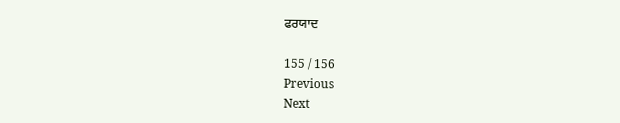ਫਰਯਾਦ

155 / 156
Previous
Next